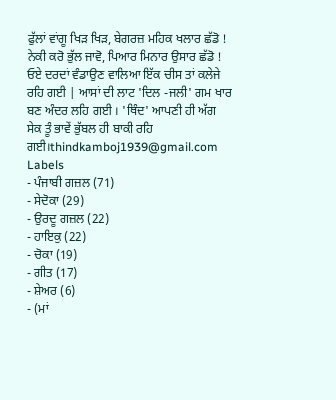ਫੁੱਲਾਂ ਵਾਂਗੂ ਖਿੜ ਖਿੜ, ਬੇਗਰਜ਼ ਮਹਿਕ ਖਲਾਰ ਛੱਡੋ ! ਨੇਕੀ ਕਰੋ ਭੁੱਲ ਜਾਵੋ, ਪਿਆਰ ਮਿਨਾਰ ਉਸਾਰ ਛੱਡੋ ! ਓਏ ਦਰਦਾਂ ਵੰਡਾਉਣ ਵਾਲਿਆ ਇੱਕ ਚੀਸ ਤਾਂ ਕਲੇਜੇ ਰਹਿ ਗਈ | ਆਸਾਂ ਦੀ ਲਾਟ 'ਦਿਲ -ਜਲੀ' ਗਮ ਖਾਰ ਬਣ ਅੰਦਰ ਲਹਿ ਗਈ । 'ਥਿੰਦ' ਆਪਣੀ ਹੀ ਅੱਗ ਸੇਕ ਤੂੰ ਭਾਵੇਂ ਭੁੱਬਲ ਹੀ ਬਾਕੀ ਰਹਿ ਗਈ।thindkamboj1939@gmail.com
Labels
- ਪੰਜਾਬੀ ਗਜ਼ਲ (71)
- ਸੇਦੋਕਾ (29)
- ਉਰਦੂ ਗਜ਼ਲ (22)
- ਹਾਇਕੁ (22)
- ਚੋਕਾ (19)
- ਗੀਤ (17)
- ਸ਼ੇਅਰ (6)
- (ਮਾਂ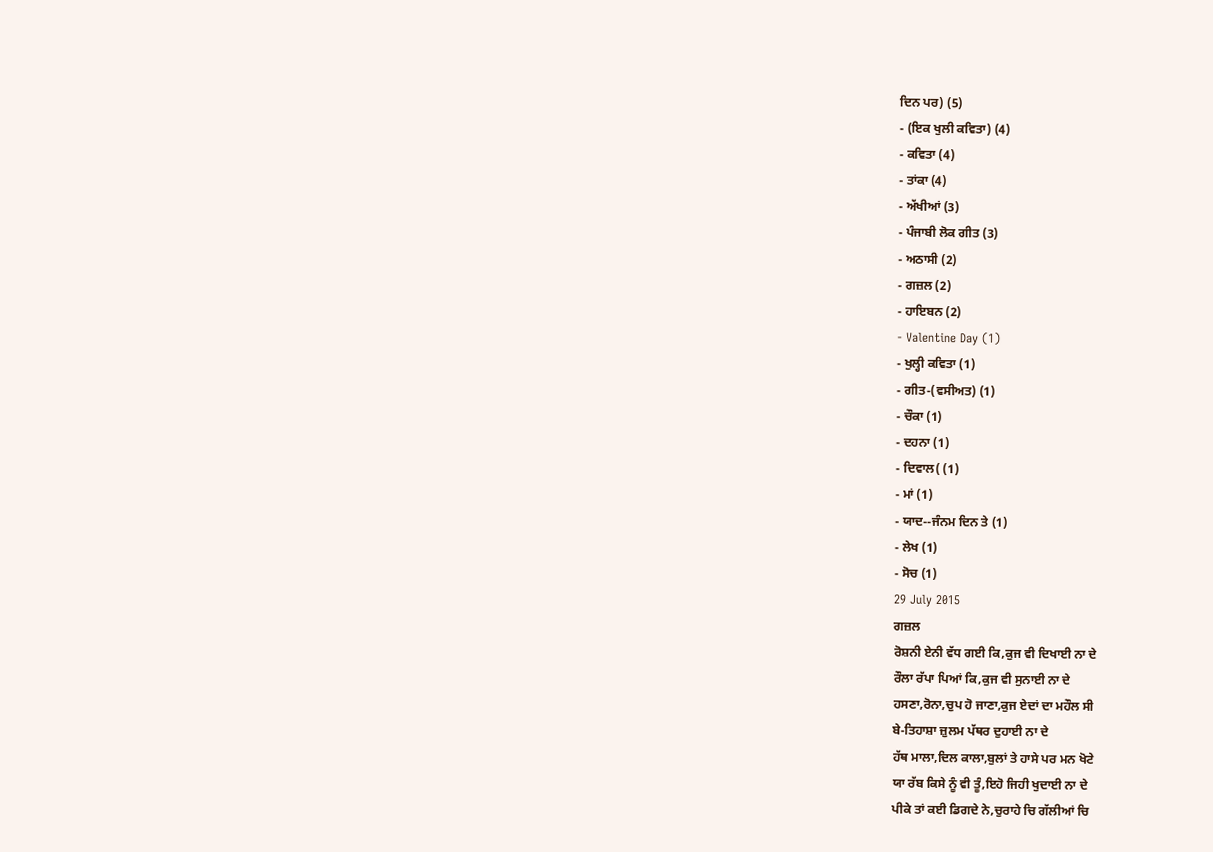ਦਿਨ ਪਰ) (5)
- (ਇਕ ਖੁਲੀ ਕਵਿਤਾ) (4)
- ਕਵਿਤਾ (4)
- ਤਾਂਕਾ (4)
- ਅੱਖੀਆਂ (3)
- ਪੰਜਾਬੀ ਲੋਕ ਗੀਤ (3)
- ਅਠਾਸੀ (2)
- ਗਜ਼ਲ (2)
- ਹਾਇਬਨ (2)
- Valentine Day (1)
- ਖੁਲ੍ਹੀ ਕਵਿਤਾ (1)
- ਗੀਤ-(ਵਸੀਅਤ) (1)
- ਚੌਕਾ (1)
- ਦਹਨਾ (1)
- ਦਿਵਾਲ( (1)
- ਮਾਂ (1)
- ਯਾਦ--ਜੰਨਮ ਦਿਨ ਤੇ (1)
- ਲੇਖ (1)
- ਸੋਚ (1)
29 July 2015
ਗਜ਼ਲ
ਰੋਸ਼ਨੀ ਏਨੀ ਵੱਧ ਗਈ ਕਿ,ਕੁਜ ਵੀ ਦਿਖਾਈ ਨਾ ਦੇ
ਰੌਲਾ ਰੱਪਾ ਪਿਆਂ ਕਿ,ਕੁਜ ਵੀ ਸੁਨਾਈ ਨਾ ਦੇ
ਹਸਣਾ,ਰੋਨਾ,ਚੁਪ ਹੋ ਜਾਣਾ,ਕੁਜ ਏਦਾਂ ਦਾ ਮਹੌਲ ਸੀ
ਬੇ-ਤਿਹਾਸ਼ਾ ਜ਼ੁਲਮ ਪੱਥਰ ਦੁਹਾਈ ਨਾ ਦੇ
ਹੱਥ ਮਾਲਾ,ਦਿਲ ਕਾਲਾ,ਬੁਲਾਂ ਤੇ ਹਾਸੇ ਪਰ ਮਨ ਖੋਟੇ
ਯਾ ਰੱਬ ਕਿਸੇ ਨੂੰ ਵੀ ਤੂੰ,ਇਹੋ ਜਿਹੀ ਖੁਦਾਈ ਨਾ ਦੇ
ਪੀਕੇ ਤਾਂ ਕਈ ਡਿਗਦੇ ਨੇ,ਚੁਰਾਹੇ ਚਿ ਗੱਲੀਆਂ ਚਿ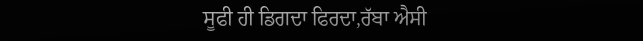ਸੂਫੀ ਹੀ ਡਿਗਦਾ ਫਿਰਦਾ,ਰੱਬਾ ਐਸੀ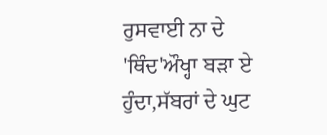ਰੁਸਵਾਈ ਨਾ ਦੇ
'ਥਿੰਦ'ਔਖ੍ਹਾ ਬੜਾ ਏ ਹੁੰਦਾ,ਸੱਬਰਾਂ ਦੇ ਘੁਟ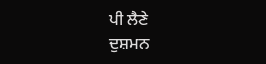ਪੀ ਲੈਣੇ
ਦੁਸ਼ਮਨ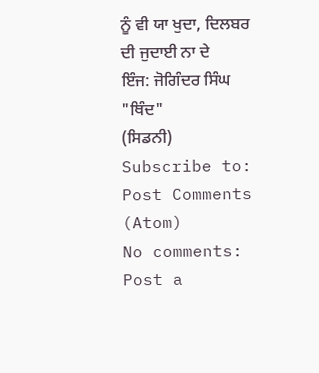ਨੂੰ ਵੀ ਯਾ ਖੁਦਾ, ਦਿਲਬਰ ਦੀ ਜੁਦਾਈ ਨਾ ਦੇ
ਇੰਜ: ਜੋਗਿੰਦਰ ਸਿੰਘ "ਥਿੰਦ"
(ਸਿਡਨੀ)
Subscribe to:
Post Comments (Atom)
No comments:
Post a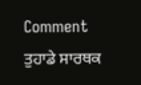Comment
ਤੁਹਾਡੇ ਸਾਰਥਕ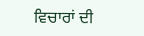ਵਿਚਾਰਾਂ ਦੀ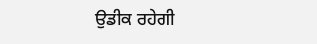ਉਡੀਕ ਰਹੇਗੀ